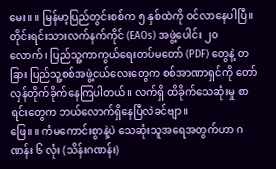မေး။ ။ မြန်မာ့ပြည်တွင်းစစ်က ၅ နှစ်ထဲကို ဝင်လာနေပါပြီ။ တိုင်းရင်းသားလက်နက်ကိုင် (EAOs) အဖွဲ့ပေါင်း ၂၀ လောက်၊ ပြည်သူ့ကာကွယ်ရေးတပ်မတော် (PDF) တွေနဲ့ တခြား ပြည်သူ့စစ်အဖွဲ့ငယ်လေးတွေက စစ်အာဏာရှင်ကို တော်လှန်တိုက်ခိုက်နေကြပါတယ်။ လက်ရှိ ထိခိုက်သေဆုံးမှု စာရင်းတွေက ဘယ်လောက်ရှိနေပြီလဲခင်ဗျာ။
ဖြေ။ ။ ကံမကောင်းစွာနဲ့ပဲ သေဆုံးသူအရေအတွက်ဟာ ဂဏန်း ၆ လုံး (သိန်းဂဏန်း)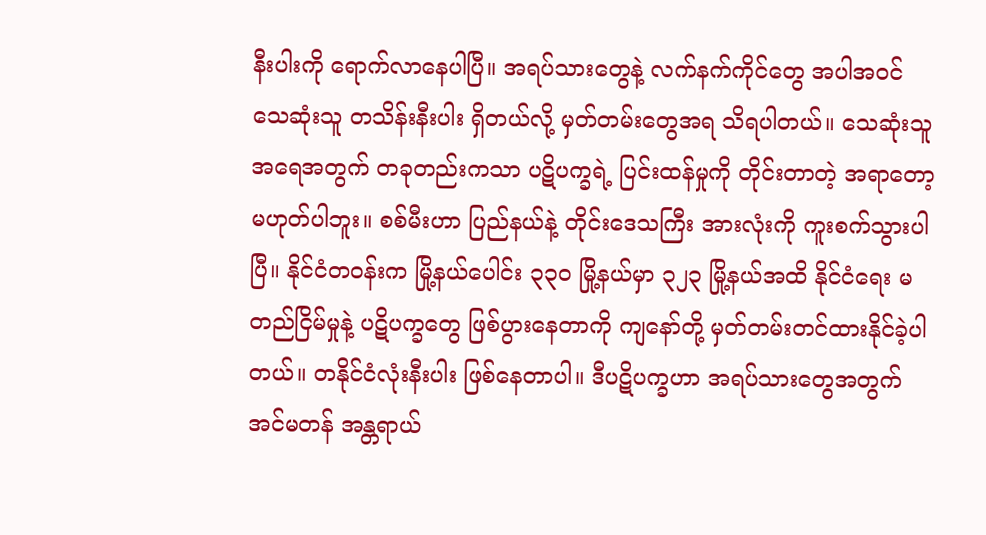နီးပါးကို ရောက်လာနေပါပြီ။ အရပ်သားတွေနဲ့ လက်နက်ကိုင်တွေ အပါအဝင် သေဆုံးသူ တသိန်းနီးပါး ရှိတယ်လို့ မှတ်တမ်းတွေအရ သိရပါတယ်။ သေဆုံးသူအရေအတွက် တခုတည်းကသာ ပဋိပက္ခရဲ့ ပြင်းထန်မှုကို တိုင်းတာတဲ့ အရာတော့ မဟုတ်ပါဘူး။ စစ်မီးဟာ ပြည်နယ်နဲ့ တိုင်းဒေသကြီး အားလုံးကို ကူးစက်သွားပါပြီ။ နိုင်ငံတဝန်းက မြို့နယ်ပေါင်း ၃၃၀ မြို့နယ်မှာ ၃၂၃ မြို့နယ်အထိ နိုင်ငံရေး မတည်ငြိမ်မှုနဲ့ ပဋိပက္ခတွေ ဖြစ်ပွားနေတာကို ကျနော်တို့ မှတ်တမ်းတင်ထားနိုင်ခဲ့ပါတယ်။ တနိုင်ငံလုံးနီးပါး ဖြစ်နေတာပါ။ ဒီပဋိပက္ခဟာ အရပ်သားတွေအတွက် အင်မတန် အန္တရာယ်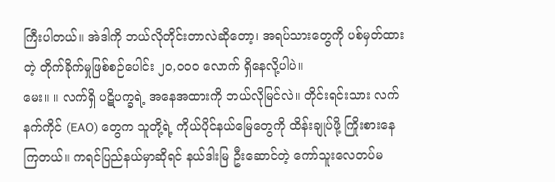ကြီးပါတယ်။ အဲဒါကို ဘယ်လိုတိုင်းတာလဲဆိုတော့၊ အရပ်သားတွေကို ပစ်မှတ်ထားတဲ့ တိုက်ခိုက်မှုဖြစ်စဉ်ပေါင်း ၂၀,၀၀၀ လောက် ရှိနေလို့ပါပဲ။
မေး။ ။ လက်ရှိ ပဋိပက္ခရဲ့ အနေအထားကို ဘယ်လိုမြင်လဲ။ တိုင်းရင်းသား လက်နက်ကိုင် (EAO) တွေက သူတို့ရဲ့ ကိုယ်ပိုင်နယ်မြေတွေကို ထိန်းချုပ်ဖို့ ကြိုးစားနေကြတယ်။ ကရင်ပြည်နယ်မှာဆိုရင် နယ်ဒါးမြ ဦးဆောင်တဲ့ ကော်သူးလေတပ်မ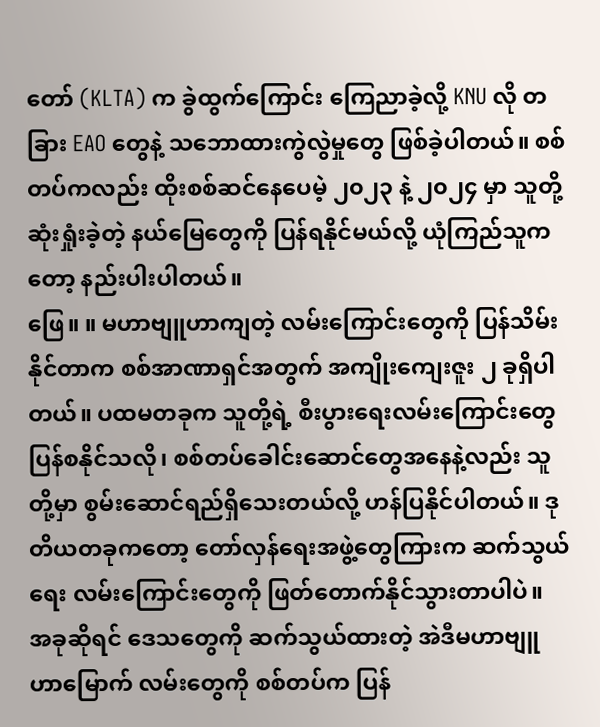တော် (KLTA) က ခွဲထွက်ကြောင်း ကြေညာခဲ့လို့ KNU လို တခြား EAO တွေနဲ့ သဘောထားကွဲလွဲမှုတွေ ဖြစ်ခဲ့ပါတယ်။ စစ်တပ်ကလည်း ထိုးစစ်ဆင်နေပေမဲ့ ၂၀၂၃ နဲ့ ၂၀၂၄ မှာ သူတို့ဆုံးရှုံးခဲ့တဲ့ နယ်မြေတွေကို ပြန်ရနိုင်မယ်လို့ ယုံကြည်သူကတော့ နည်းပါးပါတယ်။
ဖြေ။ ။ မဟာဗျူဟာကျတဲ့ လမ်းကြောင်းတွေကို ပြန်သိမ်းနိုင်တာက စစ်အာဏာရှင်အတွက် အကျိုးကျေးဇူး ၂ ခုရှိပါတယ်။ ပထမတခုက သူတို့ရဲ့ စီးပွားရေးလမ်းကြောင်းတွေ ပြန်စနိုင်သလို၊ စစ်တပ်ခေါင်းဆောင်တွေအနေနဲ့လည်း သူတို့မှာ စွမ်းဆောင်ရည်ရှိသေးတယ်လို့ ဟန်ပြနိုင်ပါတယ်။ ဒုတိယတခုကတော့ တော်လှန်ရေးအဖွဲ့တွေကြားက ဆက်သွယ်ရေး လမ်းကြောင်းတွေကို ဖြတ်တောက်နိုင်သွားတာပါပဲ။
အခုဆိုရင် ဒေသတွေကို ဆက်သွယ်ထားတဲ့ အဲဒီမဟာဗျူဟာမြောက် လမ်းတွေကို စစ်တပ်က ပြန်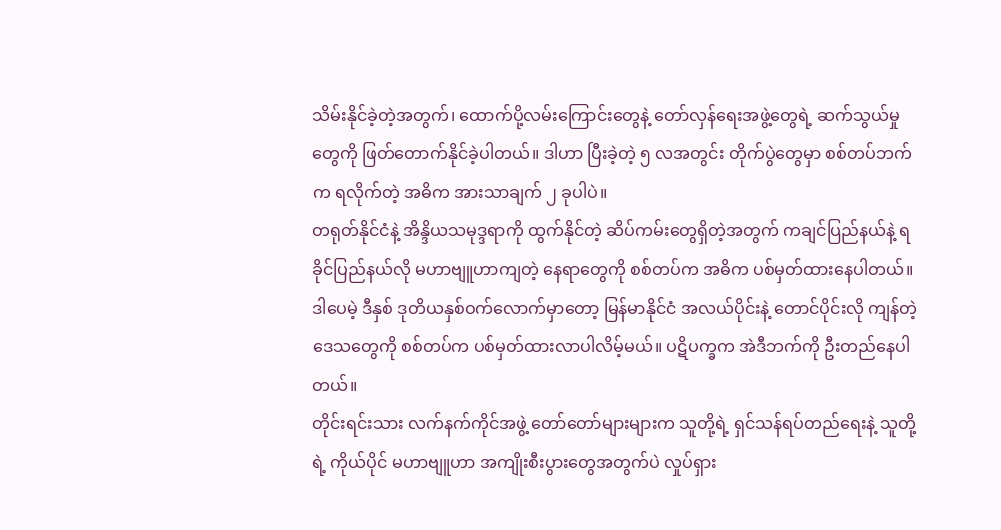သိမ်းနိုင်ခဲ့တဲ့အတွက်၊ ထောက်ပို့လမ်းကြောင်းတွေနဲ့ တော်လှန်ရေးအဖွဲ့တွေရဲ့ ဆက်သွယ်မှုတွေကို ဖြတ်တောက်နိုင်ခဲ့ပါတယ်။ ဒါဟာ ပြီးခဲ့တဲ့ ၅ လအတွင်း တိုက်ပွဲတွေမှာ စစ်တပ်ဘက်က ရလိုက်တဲ့ အဓိက အားသာချက် ၂ ခုပါပဲ။
တရုတ်နိုင်ငံနဲ့ အိန္ဒိယသမုဒ္ဒရာကို ထွက်နိုင်တဲ့ ဆိပ်ကမ်းတွေရှိတဲ့အတွက် ကချင်ပြည်နယ်နဲ့ ရခိုင်ပြည်နယ်လို မဟာဗျူဟာကျတဲ့ နေရာတွေကို စစ်တပ်က အဓိက ပစ်မှတ်ထားနေပါတယ်။ ဒါပေမဲ့ ဒီနှစ် ဒုတိယနှစ်ဝက်လောက်မှာတော့ မြန်မာနိုင်ငံ အလယ်ပိုင်းနဲ့ တောင်ပိုင်းလို ကျန်တဲ့ဒေသတွေကို စစ်တပ်က ပစ်မှတ်ထားလာပါလိမ့်မယ်။ ပဋိပက္ခက အဲဒီဘက်ကို ဦးတည်နေပါတယ်။
တိုင်းရင်းသား လက်နက်ကိုင်အဖွဲ့ တော်တော်များများက သူတို့ရဲ့ ရှင်သန်ရပ်တည်ရေးနဲ့ သူတို့ရဲ့ ကိုယ်ပိုင် မဟာဗျူဟာ အကျိုးစီးပွားတွေအတွက်ပဲ လှုပ်ရှား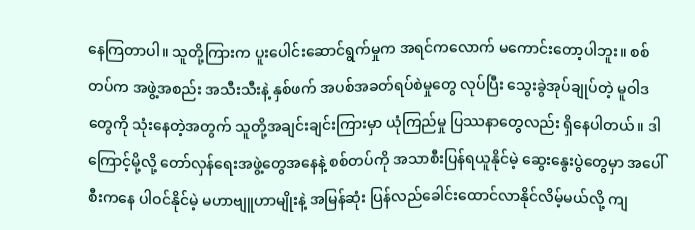နေကြတာပါ။ သူတို့ကြားက ပူးပေါင်းဆောင်ရွက်မှုက အရင်ကလောက် မကောင်းတော့ပါဘူး။ စစ်တပ်က အဖွဲ့အစည်း အသီးသီးနဲ့ နှစ်ဖက် အပစ်အခတ်ရပ်စဲမှုတွေ လုပ်ပြီး သွေးခွဲအုပ်ချုပ်တဲ့ မူဝါဒတွေကို သုံးနေတဲ့အတွက် သူတို့အချင်းချင်းကြားမှာ ယုံကြည်မှု ပြဿနာတွေလည်း ရှိနေပါတယ်။ ဒါကြောင့်မို့လို့ တော်လှန်ရေးအဖွဲ့တွေအနေနဲ့ စစ်တပ်ကို အသာစီးပြန်ရယူနိုင်မဲ့ ဆွေးနွေးပွဲတွေမှာ အပေါ်စီးကနေ ပါဝင်နိုင်မဲ့ မဟာဗျူဟာမျိုးနဲ့ အမြန်ဆုံး ပြန်လည်ခေါင်းထောင်လာနိုင်လိမ့်မယ်လို့ ကျ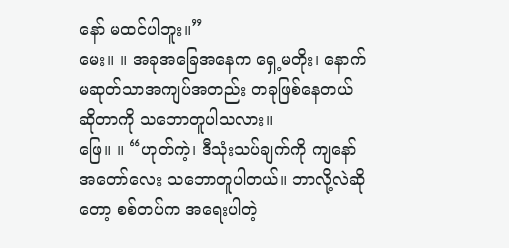နော် မထင်ပါဘူး။”
မေး။ ။ အခုအခြေအနေက ရှေ့မတိုး၊ နောက်မဆုတ်သာအကျပ်အတည်း တခုဖြစ်နေတယ်ဆိုတာကို သဘောတူပါသလား။
ဖြေ။ ။ “ဟုတ်ကဲ့၊ ဒီသုံးသပ်ချက်ကို ကျနော်အတော်လေး သဘောတူပါတယ်။ ဘာလို့လဲဆိုတော့ စစ်တပ်က အရေးပါတဲ့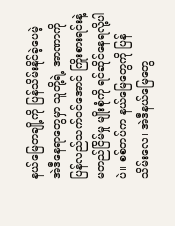နယ်မြေတချို့ကို ပြန်သိမ်းနိုင်ခဲ့ပေမဲ့ အဲဒီနေရာတွေမှာ သူတို့ရဲ့ အာဏာကို ပြန်လည်သက်ဝင်အောင် ကြိုးစားရင်းနဲ့ မတည်ငြိမ်မှု မျိုးစုံကို ရင်ဆိုင်နေရလို့ပါပဲ။ စစ်တပ်က နယ်မြေတွေကို ပြန်သိမ်းလေ၊ အဲဒီနယ်မြေတွေ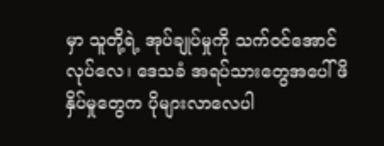မှာ သူတို့ရဲ့ အုပ်ချုပ်မှုကို သက်ဝင်အောင် လုပ်လေ၊ ဒေသခံ အရပ်သားတွေအပေါ် ဖိနှိပ်မှုတွေက ပိုများလာလေပါ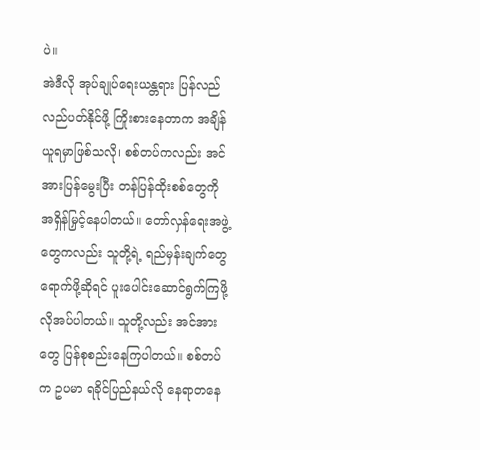ပဲ။
အဲဒီလို အုပ်ချုပ်ရေးယန္တရား ပြန်လည်လည်ပတ်နိုင်ဖို့ ကြိုးစားနေတာက အချိန်ယူရမှာဖြစ်သလို၊ စစ်တပ်ကလည်း အင်အားပြန်မွေးပြီး တန်ပြန်ထိုးစစ်တွေကို အရှိန်မြှင့်နေပါတယ်။ တော်လှန်ရေးအဖွဲ့တွေကလည်း သူတို့ရဲ့ ရည်မှန်းချက်တွေ ရောက်ဖို့ဆိုရင် ပူးပေါင်းဆောင်ရွက်ကြဖို့ လိုအပ်ပါတယ်။ သူတို့လည်း အင်အားတွေ ပြန်စုစည်းနေကြပါတယ်။ စစ်တပ်က ဥပမာ ရခိုင်ပြည်နယ်လို နေရာတနေ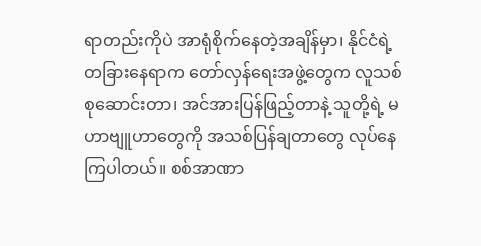ရာတည်းကိုပဲ အာရုံစိုက်နေတဲ့အချိန်မှာ၊ နိုင်ငံရဲ့ တခြားနေရာက တော်လှန်ရေးအဖွဲ့တွေက လူသစ်စုဆောင်းတာ၊ အင်အားပြန်ဖြည့်တာနဲ့ သူတို့ရဲ့ မဟာဗျူဟာတွေကို အသစ်ပြန်ချတာတွေ လုပ်နေကြပါတယ်။ စစ်အာဏာ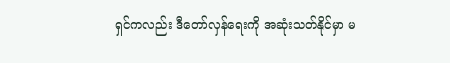ရှင်ကလည်း ဒီတော်လှန်ရေးကို အဆုံးသတ်နိုင်မှာ မ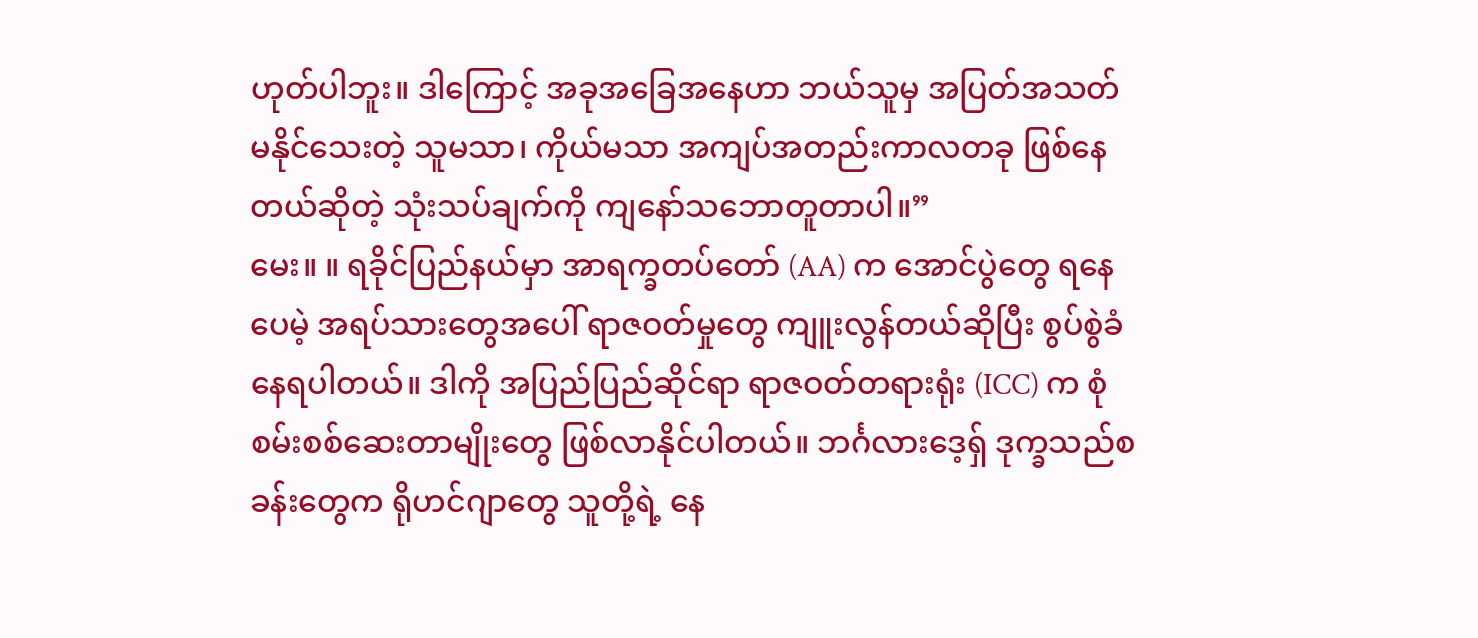ဟုတ်ပါဘူး။ ဒါကြောင့် အခုအခြေအနေဟာ ဘယ်သူမှ အပြတ်အသတ် မနိုင်သေးတဲ့ သူမသာ၊ ကိုယ်မသာ အကျပ်အတည်းကာလတခု ဖြစ်နေတယ်ဆိုတဲ့ သုံးသပ်ချက်ကို ကျနော်သဘောတူတာပါ။”
မေး။ ။ ရခိုင်ပြည်နယ်မှာ အာရက္ခတပ်တော် (AA) က အောင်ပွဲတွေ ရနေပေမဲ့ အရပ်သားတွေအပေါ် ရာဇဝတ်မှုတွေ ကျူးလွန်တယ်ဆိုပြီး စွပ်စွဲခံနေရပါတယ်။ ဒါကို အပြည်ပြည်ဆိုင်ရာ ရာဇဝတ်တရားရုံး (ICC) က စုံစမ်းစစ်ဆေးတာမျိုးတွေ ဖြစ်လာနိုင်ပါတယ်။ ဘင်္ဂလားဒေ့ရှ် ဒုက္ခသည်စခန်းတွေက ရိုဟင်ဂျာတွေ သူတို့ရဲ့ နေ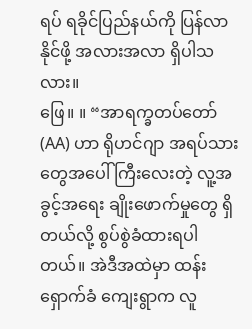ရပ် ရခိုင်ပြည်နယ်ကို ပြန်လာနိုင်ဖို့ အလားအလာ ရှိပါသလား။
ဖြေ။ ။ “အာရက္ခတပ်တော် (AA) ဟာ ရိုဟင်ဂျာ အရပ်သားတွေအပေါ် ကြီးလေးတဲ့ လူ့အခွင့်အရေး ချိုးဖောက်မှုတွေ ရှိတယ်လို့ စွပ်စွဲခံထားရပါတယ်။ အဲဒီအထဲမှာ ထန်းရှောက်ခံ ကျေးရွာက လူ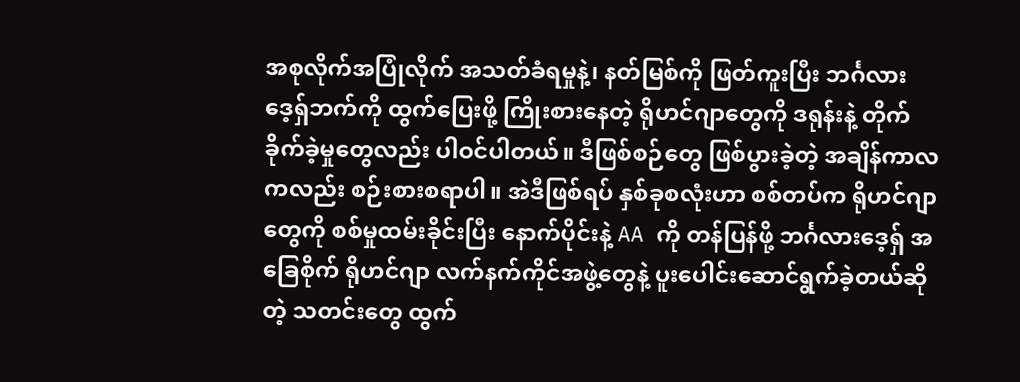အစုလိုက်အပြုံလိုက် အသတ်ခံရမှုနဲ့၊ နတ်မြစ်ကို ဖြတ်ကူးပြီး ဘင်္ဂလားဒေ့ရှ်ဘက်ကို ထွက်ပြေးဖို့ ကြိုးစားနေတဲ့ ရိုဟင်ဂျာတွေကို ဒရုန်းနဲ့ တိုက်ခိုက်ခဲ့မှုတွေလည်း ပါဝင်ပါတယ်။ ဒီဖြစ်စဉ်တွေ ဖြစ်ပွားခဲ့တဲ့ အချိန်ကာလကလည်း စဉ်းစားစရာပါ။ အဲဒီဖြစ်ရပ် နှစ်ခုစလုံးဟာ စစ်တပ်က ရိုဟင်ဂျာတွေကို စစ်မှုထမ်းခိုင်းပြီး နောက်ပိုင်းနဲ့ AA ကို တန်ပြန်ဖို့ ဘင်္ဂလားဒေ့ရှ် အခြေစိုက် ရိုဟင်ဂျာ လက်နက်ကိုင်အဖွဲ့တွေနဲ့ ပူးပေါင်းဆောင်ရွက်ခဲ့တယ်ဆိုတဲ့ သတင်းတွေ ထွက်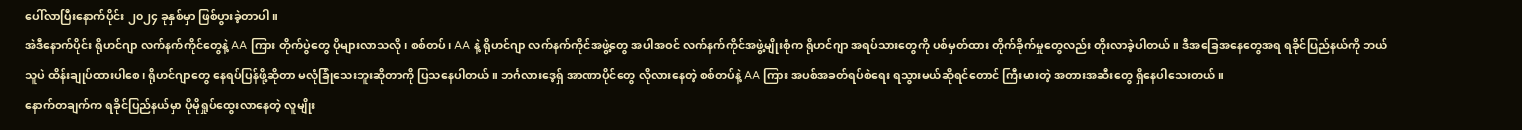ပေါ်လာပြီးနောက်ပိုင်း ၂၀၂၄ ခုနှစ်မှာ ဖြစ်ပွားခဲ့တာပါ။
အဲဒီနောက်ပိုင်း ရိုဟင်ဂျာ လက်နက်ကိုင်တွေနဲ့ AA ကြား တိုက်ပွဲတွေ ပိုများလာသလို၊ စစ်တပ်၊ AA နဲ့ ရိုဟင်ဂျာ လက်နက်ကိုင်အဖွဲ့တွေ အပါအဝင် လက်နက်ကိုင်အဖွဲ့မျိုးစုံက ရိုဟင်ဂျာ အရပ်သားတွေကို ပစ်မှတ်ထား တိုက်ခိုက်မှုတွေလည်း တိုးလာခဲ့ပါတယ်။ ဒီအခြေအနေတွေအရ ရခိုင်ပြည်နယ်ကို ဘယ်သူပဲ ထိန်းချုပ်ထားပါစေ၊ ရိုဟင်ဂျာတွေ နေရပ်ပြန်ဖို့ဆိုတာ မလုံခြုံသေးဘူးဆိုတာကို ပြသနေပါတယ်။ ဘင်္ဂလားဒေ့ရှ် အာဏာပိုင်တွေ လိုလားနေတဲ့ စစ်တပ်နဲ့ AA ကြား အပစ်အခတ်ရပ်စဲရေး ရသွားမယ်ဆိုရင်တောင် ကြီးမားတဲ့ အတားအဆီးတွေ ရှိနေပါသေးတယ်။
နောက်တချက်က ရခိုင်ပြည်နယ်မှာ ပိုမိုရှုပ်ထွေးလာနေတဲ့ လူမျိုး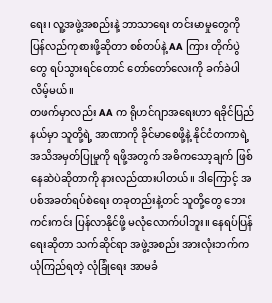ရေး၊ လူ့အဖွဲ့အစည်းနဲ့ ဘာသာရေး တင်းမာမှုတွေကို ပြန်လည်ကုစားဖို့ဆိုတာ စစ်တပ်နဲ့ AA ကြား တိုက်ပွဲတွေ ရပ်သွားရင်တောင် တော်တော်လေးကို ခက်ခဲပါလိမ့်မယ်။
တဖက်မှာလည်း AA က ရိုဟင်ဂျာအရေးဟာ ရခိုင်ပြည်နယ်မှာ သူတို့ရဲ့ အာဏာကို ခိုင်မာစေဖို့နဲ့ နိုင်ငံတကာရဲ့ အသိအမှတ်ပြုမှုကို ရဖို့အတွက် အဓိကသော့ချက် ဖြစ်နေဆဲပဲဆိုတာကို နားလည်ထားပါတယ်။ ဒါကြောင့် အပစ်အခတ်ရပ်စဲရေး တခုတည်းနဲ့တင် သူတို့တွေ ဘေးကင်းကင်း ပြန်လာနိုင်ဖို့ မလုံလောက်ပါဘူး။ နေရပ်ပြန်ရေးဆိုတာ သက်ဆိုင်ရာ အဖွဲ့အစည်း အားလုံးဘက်က ယုံကြည်ရတဲ့ လုံခြုံရေး အာမခံ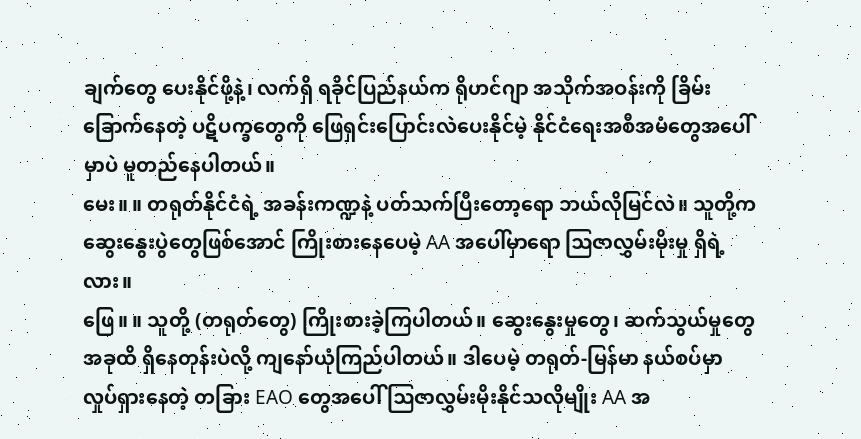ချက်တွေ ပေးနိုင်ဖို့နဲ့၊ လက်ရှိ ရခိုင်ပြည်နယ်က ရိုဟင်ဂျာ အသိုက်အဝန်းကို ခြိမ်းခြောက်နေတဲ့ ပဋိပက္ခတွေကို ဖြေရှင်းပြောင်းလဲပေးနိုင်မဲ့ နိုင်ငံရေးအစီအမံတွေအပေါ်မှာပဲ မူတည်နေပါတယ်။
မေး။ ။ တရုတ်နိုင်ငံရဲ့ အခန်းကဏ္ဍနဲ့ ပတ်သက်ပြီးတော့ရော ဘယ်လိုမြင်လဲ။ သူတို့က ဆွေးနွေးပွဲတွေဖြစ်အောင် ကြိုးစားနေပေမဲ့ AA အပေါ်မှာရော ဩဇာလွှမ်းမိုးမှု ရှိရဲ့လား။
ဖြေ။ ။ သူတို့ (တရုတ်တွေ) ကြိုးစားခဲ့ကြပါတယ်။ ဆွေးနွေးမှုတွေ၊ ဆက်သွယ်မှုတွေ အခုထိ ရှိနေတုန်းပဲလို့ ကျနော်ယုံကြည်ပါတယ်။ ဒါပေမဲ့ တရုတ်-မြန်မာ နယ်စပ်မှာ လှုပ်ရှားနေတဲ့ တခြား EAO တွေအပေါ် ဩဇာလွှမ်းမိုးနိုင်သလိုမျိုး AA အ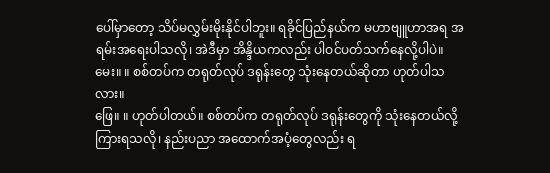ပေါ်မှာတော့ သိပ်မလွှမ်းမိုးနိုင်ပါဘူး။ ရခိုင်ပြည်နယ်က မဟာဗျူဟာအရ အရမ်းအရေးပါသလို၊ အဲဒီမှာ အိန္ဒိယကလည်း ပါဝင်ပတ်သက်နေလို့ပါပဲ။
မေး။ ။ စစ်တပ်က တရုတ်လုပ် ဒရုန်းတွေ သုံးနေတယ်ဆိုတာ ဟုတ်ပါသလား။
ဖြေ။ ။ ဟုတ်ပါတယ်။ စစ်တပ်က တရုတ်လုပ် ဒရုန်းတွေကို သုံးနေတယ်လို့ ကြားရသလို၊ နည်းပညာ အထောက်အပံ့တွေလည်း ရ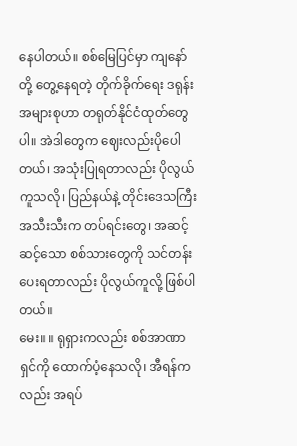နေပါတယ်။ စစ်မြေပြင်မှာ ကျနော်တို့ တွေ့နေရတဲ့ တိုက်ခိုက်ရေး ဒရုန်းအများစုဟာ တရုတ်နိုင်ငံထုတ်တွေပါ။ အဲဒါတွေက ဈေးလည်းပိုပေါတယ်၊ အသုံးပြုရတာလည်း ပိုလွယ်ကူသလို၊ ပြည်နယ်နဲ့ တိုင်းဒေသကြီး အသီးသီးက တပ်ရင်းတွေ၊ အဆင့်ဆင့်သော စစ်သားတွေကို သင်တန်းပေးရတာလည်း ပိုလွယ်ကူလို့ ဖြစ်ပါတယ်။
မေး။ ။ ရုရှားကလည်း စစ်အာဏာရှင်ကို ထောက်ပံ့နေသလို၊ အီရန်ကလည်း အရပ်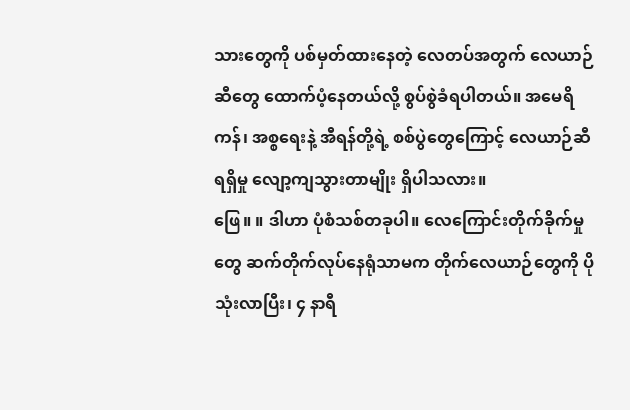သားတွေကို ပစ်မှတ်ထားနေတဲ့ လေတပ်အတွက် လေယာဉ်ဆီတွေ ထောက်ပံ့နေတယ်လို့ စွပ်စွဲခံရပါတယ်။ အမေရိကန်၊ အစ္စရေးနဲ့ အီရန်တို့ရဲ့ စစ်ပွဲတွေကြောင့် လေယာဉ်ဆီရရှိမှု လျော့ကျသွားတာမျိုး ရှိပါသလား။
ဖြေ။ ။ ဒါဟာ ပုံစံသစ်တခုပါ။ လေကြောင်းတိုက်ခိုက်မှုတွေ ဆက်တိုက်လုပ်နေရုံသာမက တိုက်လေယာဉ်တွေကို ပိုသုံးလာပြီး၊ ၄ နာရီ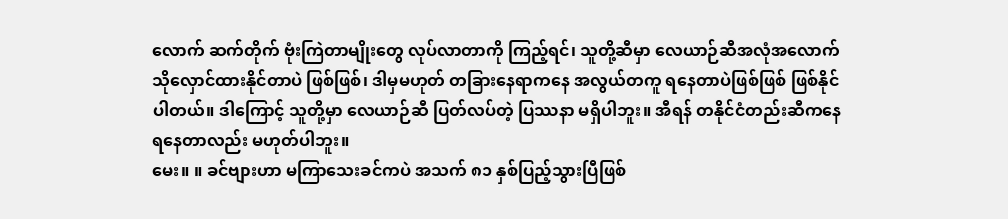လောက် ဆက်တိုက် ဗုံးကြဲတာမျိုးတွေ လုပ်လာတာကို ကြည့်ရင်၊ သူတို့ဆီမှာ လေယာဉ်ဆီအလုံအလောက် သိုလှောင်ထားနိုင်တာပဲ ဖြစ်ဖြစ်၊ ဒါမှမဟုတ် တခြားနေရာကနေ အလွယ်တကူ ရနေတာပဲဖြစ်ဖြစ် ဖြစ်နိုင်ပါတယ်။ ဒါကြောင့် သူတို့မှာ လေယာဉ်ဆီ ပြတ်လပ်တဲ့ ပြဿနာ မရှိပါဘူး။ အီရန် တနိုင်ငံတည်းဆီကနေ ရနေတာလည်း မဟုတ်ပါဘူး။
မေး။ ။ ခင်ဗျားဟာ မကြာသေးခင်ကပဲ အသက် ၈၁ နှစ်ပြည့်သွားပြီဖြစ်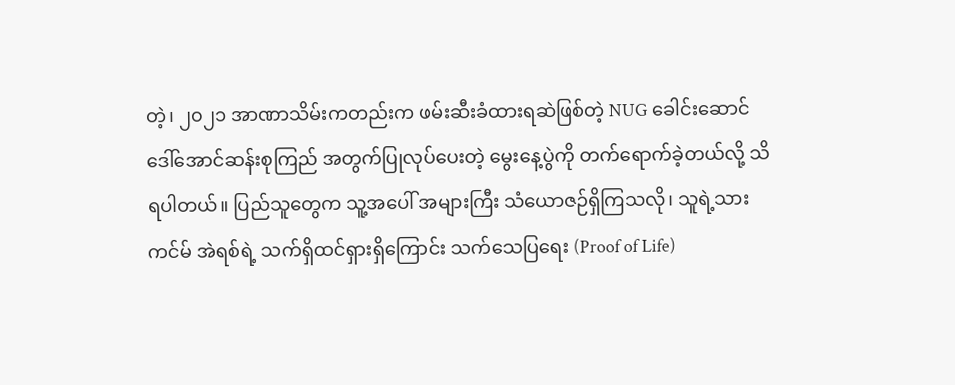တဲ့၊ ၂၀၂၁ အာဏာသိမ်းကတည်းက ဖမ်းဆီးခံထားရဆဲဖြစ်တဲ့ NUG ခေါင်းဆောင် ဒေါ်အောင်ဆန်းစုကြည် အတွက်ပြုလုပ်ပေးတဲ့ မွေးနေ့ပွဲကို တက်ရောက်ခဲ့တယ်လို့ သိရပါတယ်။ ပြည်သူတွေက သူ့အပေါ် အများကြီး သံယောဇဉ်ရှိကြသလို၊ သူရဲ့သား ကင်မ် အဲရစ်ရဲ့ သက်ရှိထင်ရှားရှိကြောင်း သက်သေပြရေး (Proof of Life)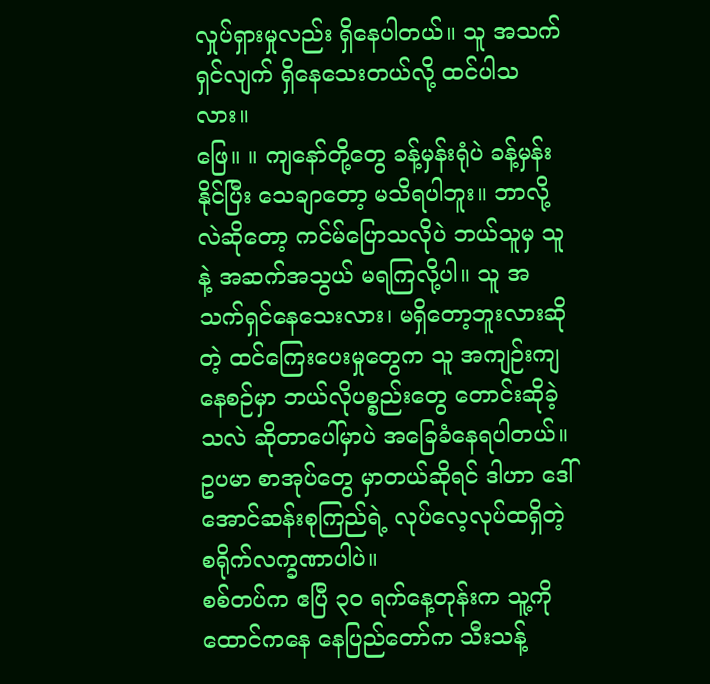လှုပ်ရှားမှုလည်း ရှိနေပါတယ်။ သူ အသက်ရှင်လျက် ရှိနေသေးတယ်လို့ ထင်ပါသလား။
ဖြေ။ ။ ကျနော်တို့တွေ ခန့်မှန်းရုံပဲ ခန့်မှန်းနိုင်ပြီး သေချာတော့ မသိရပါဘူး။ ဘာလို့လဲဆိုတော့ ကင်မ်ပြောသလိုပဲ ဘယ်သူမှ သူနဲ့ အဆက်အသွယ် မရကြလို့ပါ။ သူ အသက်ရှင်နေသေးလား၊ မရှိတော့ဘူးလားဆိုတဲ့ ထင်ကြေးပေးမှုတွေက သူ အကျဉ်းကျနေစဉ်မှာ ဘယ်လိုပစ္စည်းတွေ တောင်းဆိုခဲ့သလဲ ဆိုတာပေါ်မှာပဲ အခြေခံနေရပါတယ်။ ဥပမာ စာအုပ်တွေ မှာတယ်ဆိုရင် ဒါဟာ ဒေါ်အောင်ဆန်းစုကြည်ရဲ့ လုပ်လေ့လုပ်ထရှိတဲ့ စရိုက်လက္ခဏာပါပဲ။
စစ်တပ်က ဧပြီ ၃၀ ရက်နေ့တုန်းက သူ့ကို ထောင်ကနေ နေပြည်တော်က သီးသန့်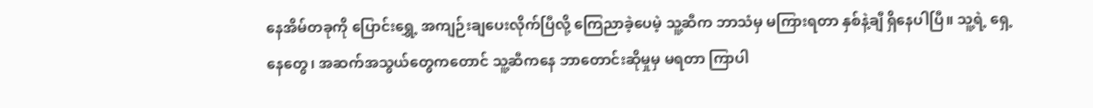နေအိမ်တခုကို ပြောင်းရွှေ့ အကျဉ်းချပေးလိုက်ပြီလို့ ကြေညာခဲ့ပေမဲ့ သူ့ဆီက ဘာသံမှ မကြားရတာ နှစ်နဲ့ချီ ရှိနေပါပြီ။ သူ့ရဲ့ ရှေ့နေတွေ၊ အဆက်အသွယ်တွေကတောင် သူ့ဆီကနေ ဘာတောင်းဆိုမှုမှ မရတာ ကြာပါ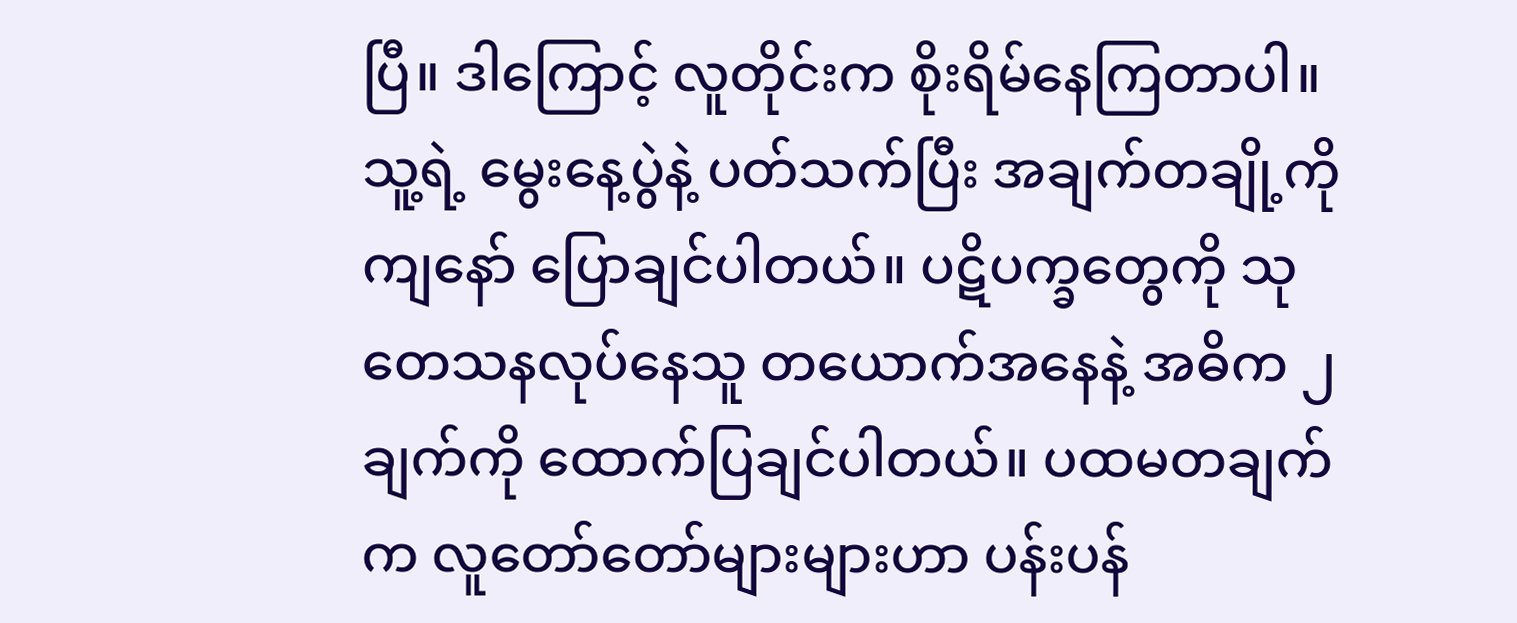ပြီ။ ဒါကြောင့် လူတိုင်းက စိုးရိမ်နေကြတာပါ။
သူ့ရဲ့ မွေးနေ့ပွဲနဲ့ ပတ်သက်ပြီး အချက်တချို့ကို ကျနော် ပြောချင်ပါတယ်။ ပဋိပက္ခတွေကို သုတေသနလုပ်နေသူ တယောက်အနေနဲ့ အဓိက ၂ ချက်ကို ထောက်ပြချင်ပါတယ်။ ပထမတချက်က လူတော်တော်များများဟာ ပန်းပန်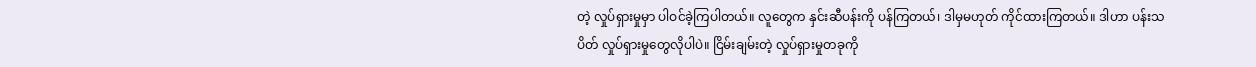တဲ့ လှုပ်ရှားမှုမှာ ပါဝင်ခဲ့ကြပါတယ်။ လူတွေက နှင်းဆီပန်းကို ပန်ကြတယ်၊ ဒါမှမဟုတ် ကိုင်ထားကြတယ်။ ဒါဟာ ပန်းသပိတ် လှုပ်ရှားမှုတွေလိုပါပဲ။ ငြိမ်းချမ်းတဲ့ လှုပ်ရှားမှုတခုကို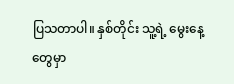ပြသတာပါ။ နှစ်တိုင်း သူ့ရဲ့ မွေးနေ့တွေမှာ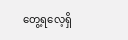တွေ့ရလေ့ရှိ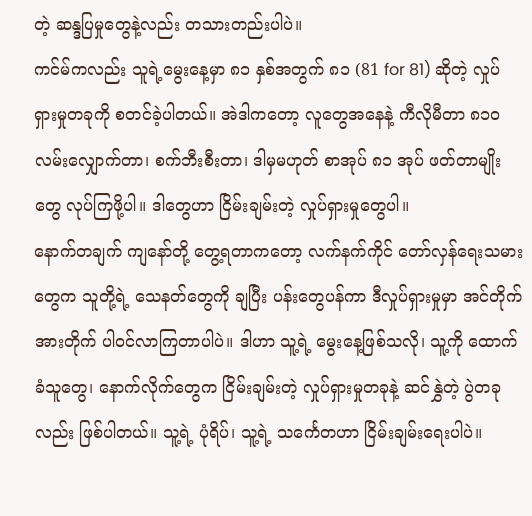တဲ့ ဆန္ဒပြမှုတွေနဲ့လည်း တသားတည်းပါပဲ။
ကင်မ်ကလည်း သူရဲ့မွေးနေ့မှာ ၈၁ နှစ်အတွက် ၈၁ (81 for 81) ဆိုတဲ့ လှုပ်ရှားမှုတခုကို စတင်ခဲ့ပါတယ်။ အဲဒါကတော့ လူတွေအနေနဲ့ ကီလိုမီတာ ၈၁၀ လမ်းလျှောက်တာ၊ စက်ဘီးစီးတာ၊ ဒါမှမဟုတ် စာအုပ် ၈၁ အုပ် ဖတ်တာမျိုးတွေ လုပ်ကြဖို့ပါ။ ဒါတွေဟာ ငြိမ်းချမ်းတဲ့ လှုပ်ရှားမှုတွေပါ။
နောက်တချက် ကျနော်တို့ တွေ့ရတာကတော့ လက်နက်ကိုင် တော်လှန်ရေးသမားတွေက သူတို့ရဲ့ သေနတ်တွေကို ချပြီး ပန်းတွေပန်ကာ ဒီလှုပ်ရှားမှုမှာ အင်တိုက်အားတိုက် ပါဝင်လာကြတာပါပဲ။ ဒါဟာ သူ့ရဲ့ မွေးနေ့ဖြစ်သလို၊ သူ့ကို ထောက်ခံသူတွေ၊ နောက်လိုက်တွေက ငြိမ်းချမ်းတဲ့ လှုပ်ရှားမှုတခုနဲ့ ဆင်နွှဲတဲ့ ပွဲတခုလည်း ဖြစ်ပါတယ်။ သူ့ရဲ့ ပုံရိပ်၊ သူ့ရဲ့ သင်္ကေတဟာ ငြိမ်းချမ်းရေးပါပဲ။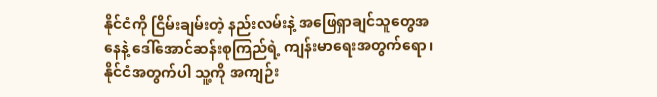နိုင်ငံကို ငြိမ်းချမ်းတဲ့ နည်းလမ်းနဲ့ အဖြေရှာချင်သူတွေအနေနဲ့ ဒေါ်အောင်ဆန်းစုကြည်ရဲ့ ကျန်းမာရေးအတွက်ရော၊ နိုင်ငံအတွက်ပါ သူ့ကို အကျဉ်း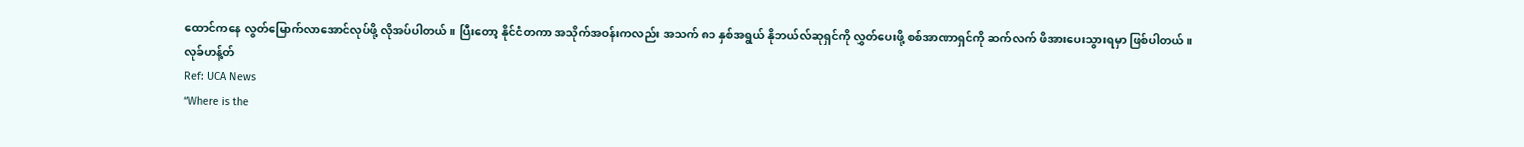ထောင်ကနေ လွတ်မြောက်လာအောင်လုပ်ဖို့ လိုအပ်ပါတယ်။ ပြီးတော့ နိုင်ငံတကာ အသိုက်အဝန်းကလည်း အသက် ၈၁ နှစ်အရွယ် နိုဘယ်လ်ဆုရှင်ကို လွှတ်ပေးဖို့ စစ်အာဏာရှင်ကို ဆက်လက် ဖိအားပေးသွားရမှာ ဖြစ်ပါတယ်။
လုခ်ဟန့်တ်
Ref: UCA News
“Where is the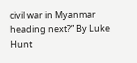civil war in Myanmar heading next?” By Luke Hunt